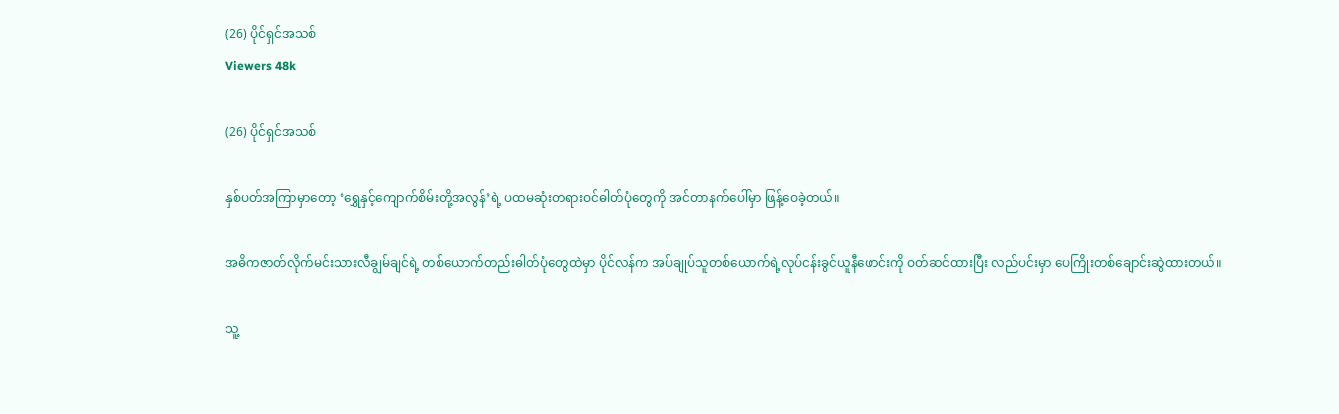(26) ပိုင်ရှင်အသစ်
Viewers 48k

(26) ပိုင်ရှင်အသစ်

နှစ်ပတ်အကြာမှာတော့ ‘ရွှေနှင့်ကျောက်စိမ်းတို့အလွန်’ရဲ့ ပထမဆုံးတရားဝင်ဓါတ်ပုံတွေကို အင်တာနက်ပေါ်မှာ ဖြန့်ဝေခဲ့တယ်။

အဓိကဇာတ်လိုက်မင်းသားလီချွမ်ချင်ရဲ့ တစ်ယောက်တည်းဓါတ်ပုံတွေထဲမှာ ပိုင်လန်က အပ်ချုပ်သူတစ်ယောက်ရဲ့လုပ်ငန်းခွင်ယူနီဖောင်းကို ဝတ်ဆင်ထားပြီး လည်ပင်းမှာ ပေကြိုးတစ်ချောင်းဆွဲထားတယ်။

သူ့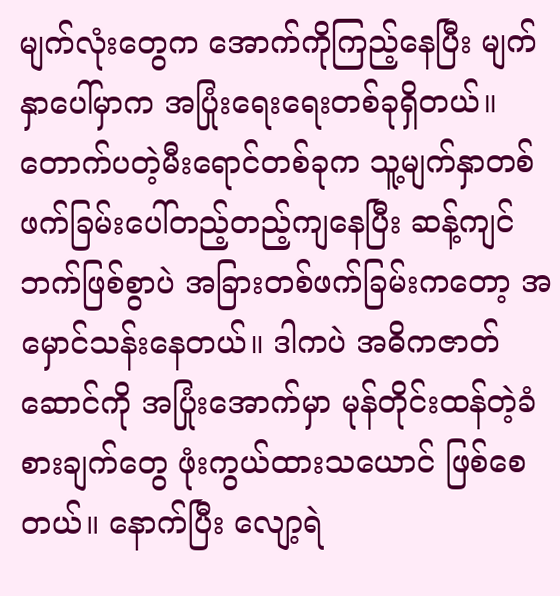မျက်လုံးတွေက အောက်ကိုကြည့်နေပြီး မျက်နှာပေါ်မှာက အပြုံးရေးရေးတစ်ခုရှိတယ်။ တောက်ပတဲ့မီးရောင်တစ်ခုက သူ့မျက်နှာတစ်ဖက်ခြမ်းပေါ်တည့်တည့်ကျနေပြီး ဆန့်ကျင်ဘက်ဖြစ်စွာပဲ အခြားတစ်ဖက်ခြမ်းကတော့ အမှောင်သန်းနေတယ်။ ဒါကပဲ အဓိကဇာတ်ဆောင်ကို အပြုံးအောက်မှာ မုန်တိုင်းထန်တဲ့ခံစားချက်တွေ ဖုံးကွယ်ထားသယောင် ဖြစ်စေတယ်။ နောက်ပြီး လျော့ရဲ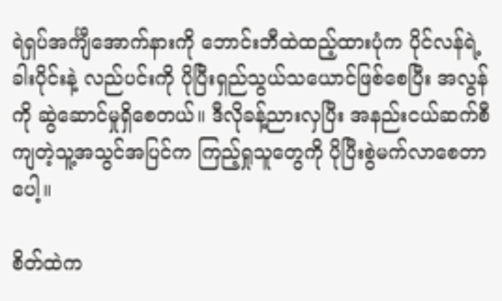ရဲရှပ်အင်္ကျီအောက်နားကို ဘောင်းဘီထဲထည့်ထားပုံက ပိုင်လန်ရဲ့ခါးပိုင်းနဲ့ လည်ပင်းကို ပိုပြီးရှည်သွယ်သယောင်ဖြစ်စေပြီး အလွန်ကို ဆွဲဆောင်မှုရှိစေတယ်။ ဒီလိုခန့်ညားလှပြီး အနည်းငယ်ဆက်စီကျတဲ့သူ့အသွင်အပြင်က ကြည့်ရှုသူတွေကို ပိုပြီးစွဲမက်လာစေတာပေါ့။

စိတ်ထဲက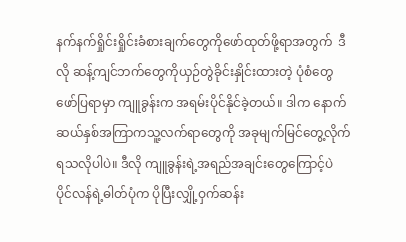နက်နက်ရှိုင်းရှိုင်းခံစားချက်တွေကိုဖော်ထုတ်ဖို့ရာအတွက်  ဒီလို ဆန့်ကျင်ဘက်တွေကိုယှဉ်တွဲခိုင်းနှိုင်းထားတဲ့ ပုံစံတွေဖော်ပြရာမှာ ကျူခွန်းက အရမ်းပိုင်နိုင်ခဲ့တယ်။ ဒါက နောက်ဆယ်နှစ်အကြာကသူ့လက်ရာတွေကို အခုမျက်မြင်တွေ့လိုက်ရသလိုပါပဲ။ ဒီလို ကျူခွန်းရဲ့အရည်အချင်းတွေကြောင့်ပဲ ပိုင်လန်ရဲ့ဓါတ်ပုံက ပိုပြီးလျှို့ဝှက်ဆန်း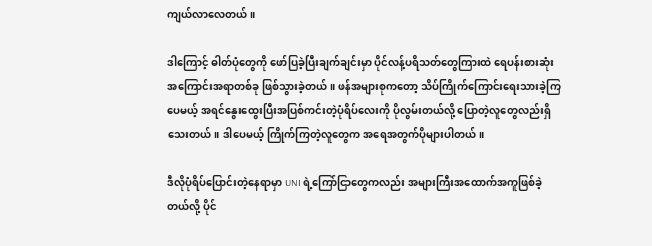ကျယ်လာလေတယ်။

ဒါကြောင့် ဓါတ်ပုံတွေကို ဖော်ပြခဲ့ပြီးချက်ချင်းမှာ ပိုင်လန့်ပရိသတ်တွေကြားထဲ ရေပန်းစားဆုံးအကြောင်းအရာတစ်ခု ဖြစ်သွားခဲ့တယ်။ ဖန်အများစုကတော့ သိပ်ကြိုက်ကြောင်းရေးသားခဲ့ကြပေမယ့် အရင်နွေးထွေးပြီးအပြစ်ကင်းတဲ့ပုံရိပ်လေးကို ပိုလွမ်းတယ်လို့ ပြောတဲ့လူတွေလည်းရှိသေးတယ်။ ဒါပေမယ့် ကြိုက်ကြတဲ့လူတွေက အရေအတွက်ပိုများပါတယ်။

ဒီလိုပုံရိပ်ပြောင်းတဲ့နေရာမှာ UNI ရဲ့ကြော်ငြာတွေကလည်း အများကြီးအထောက်အကူဖြစ်ခဲ့တယ်လို့ ပိုင်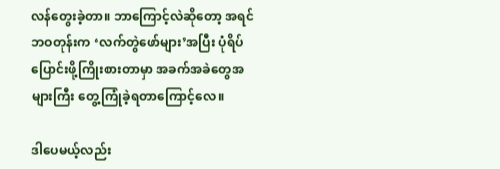လန်တွေးခဲ့တာ။ ဘာကြောင့်လဲဆိုတော့ အရင်ဘဝတုန်းက ‘လက်တွဲဖော်များ’အပြီး ပုံရိပ်ပြောင်းဖို့ကြိုးစားတာမှာ အခက်အခဲတွေအများကြီး တွေ့ကြုံခဲ့ရတာကြောင့်လေ။

ဒါပေမယ့်လည်း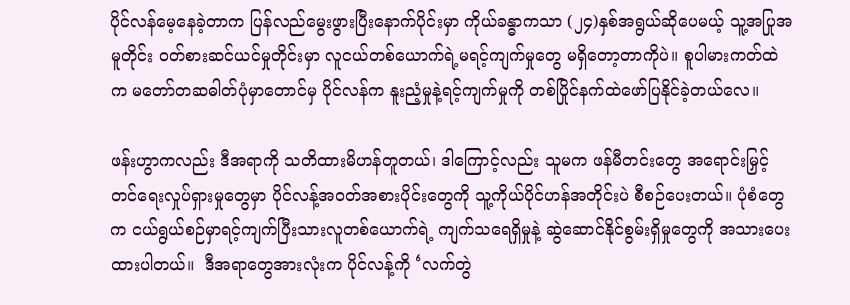ပိုင်လန်မေ့နေခဲ့တာက ပြန်လည်မွေးဖွားပြီးနောက်ပိုင်းမှာ ကိုယ်ခန္ဓာကသာ (၂၄)နှစ်အရွယ်ဆိုပေမယ့် သူ့အပြုအမူတိုင်း ဝတ်စားဆင်ယင်မှုတိုင်းမှာ လူငယ်တစ်ယောက်ရဲ့မရင့်ကျက်မှုတွေ မရှိတော့တာကိုပဲ။ စူပါမားကတ်ထဲက မတော်တဆဓါတ်ပုံမှာတောင်မှ ပိုင်လန်က နူးညံ့မှုနဲ့ရင့်ကျက်မှုကို တစ်ပြိုင်နက်ထဲဖော်ပြနိုင်ခဲ့တယ်လေ။

ဖန်းဟွာကလည်း ဒီအရာကို သတိထားမိဟန်တူတယ်၊ ဒါကြောင့်လည်း သူမက ဖန်မီတင်းတွေ အရောင်းမြှင့်တင်ရေးလှုပ်ရှားမှုတွေမှာ ပိုင်လန့်အဝတ်အစားပိုင်းတွေကို သူ့ကိုယ်ပိုင်ဟန်အတိုင်းပဲ စီစဉ်ပေးတယ်။ ပုံစံတွေက ငယ်ရွယ်စဉ်မှာရင့်ကျက်ပြီးသားလူတစ်ယောက်ရဲ့ ကျက်သရေရှိမှုနဲ့ ဆွဲဆောင်နိုင်စွမ်းရှိမှုတွေကို အသားပေးထားပါတယ်။  ဒီအရာတွေအားလုံးက ပိုင်လန့်ကို ‘လက်တွဲ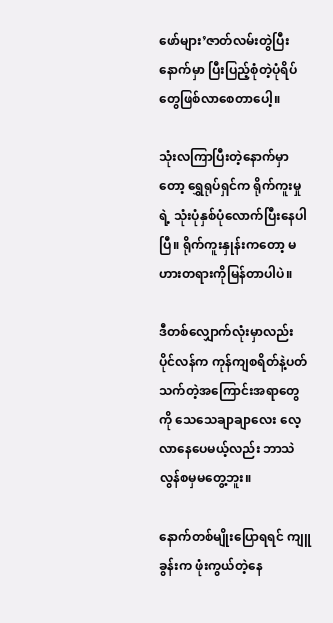ဖော်များ’ဇာတ်လမ်းတွဲပြီးနောက်မှာ ပြီးပြည့်စုံတဲ့ပုံရိပ်တွေဖြစ်လာစေတာပေါ့။

သုံးလကြာပြီးတဲ့နောက်မှာတော့ ရွှေရုပ်ရှင်က ရိုက်ကူးမှုရဲ့ သုံးပုံနှစ်ပုံလောက်ပြီးနေပါပြီ။ ရိုက်ကူးနှုန်းကတော့ မဟားတရားကိုမြန်တာပါပဲ။

ဒီတစ်လျှောက်လုံးမှာလည်း ပိုင်လန်က ကုန်ကျစရိတ်နဲ့ပတ်သက်တဲ့အကြောင်းအရာတွေကို သေသေချာချာလေး လေ့လာနေပေမယ့်လည်း ဘာသဲလွန်စမှမတွေ့ဘူး။

နောက်တစ်မျိုးပြောရရင် ကျူခွန်းက ဖုံးကွယ်တဲ့နေ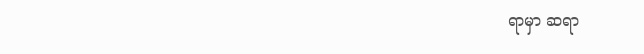ရာမှာ ဆရာ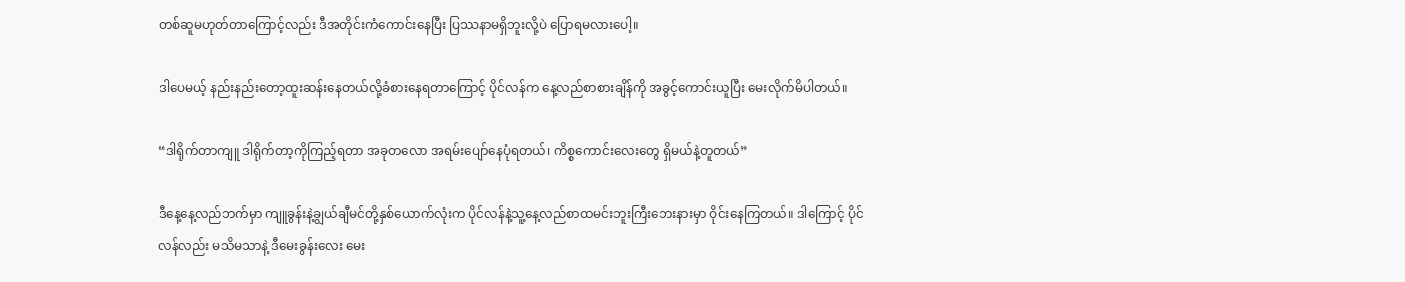တစ်ဆူမဟုတ်တာကြောင့်လည်း ဒီအတိုင်းကံကောင်းနေပြီး ပြဿနာမရှိဘူးလို့ပဲ ပြောရမလားပေါ့။

ဒါပေမယ့် နည်းနည်းတော့ထူးဆန်းနေတယ်လို့ခံစားနေရတာကြောင့် ပိုင်လန်က နေ့လည်စာစားချိန်ကို အခွင့်ကောင်းယူပြီး မေးလိုက်မိပါတယ်။

“ဒါရိုက်တာကျူ ဒါရိုက်တာ့ကိုကြည့်ရတာ အခုတလော အရမ်းပျော်နေပုံရတယ်၊ ကိစ္စကောင်းလေးတွေ ရှိမယ်နဲ့တူတယ်”

ဒီနေ့နေ့လည်ဘက်မှာ ကျူခွန်းနဲ့ချွယ်ချီမင်တို့နှစ်ယောက်လုံးက ပိုင်လန်နဲ့သူ့နေ့လည်စာထမင်းဘူးကြီးဘေးနားမှာ ဝိုင်းနေကြတယ်။ ဒါကြောင့် ပိုင်လန်လည်း မသိမသာနဲ့ ဒီမေးခွန်းလေး မေး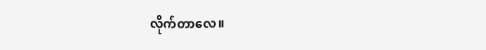လိုက်တာလေ။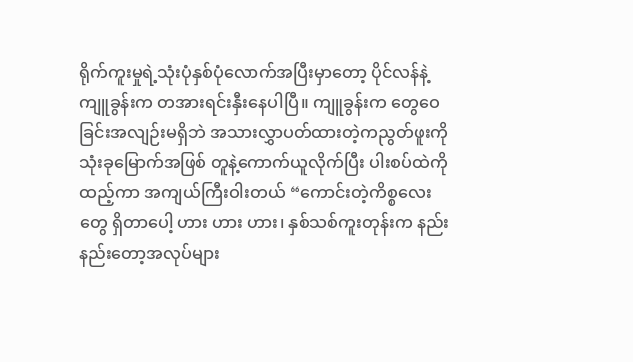ရိုက်ကူးမှုရဲ့သုံးပုံနှစ်ပုံလောက်အပြီးမှာတော့ ပိုင်လန်နဲ့ကျူခွန်းက တအားရင်းနှီးနေပါပြီ။ ကျူခွန်းက တွေဝေခြင်းအလျဉ်းမရှိဘဲ အသားလွှာပတ်ထားတဲ့ကညွတ်ဖူးကို သုံးခုမြောက်အဖြစ် တူနဲ့ကောက်ယူလိုက်ပြီး ပါးစပ်ထဲကိုထည့်ကာ အကျယ်ကြီးဝါးတယ် “ကောင်းတဲ့ကိစ္စလေးတွေ ရှိတာပေါ့ ဟား ဟား ဟား၊ နှစ်သစ်ကူးတုန်းက နည်းနည်းတော့အလုပ်များ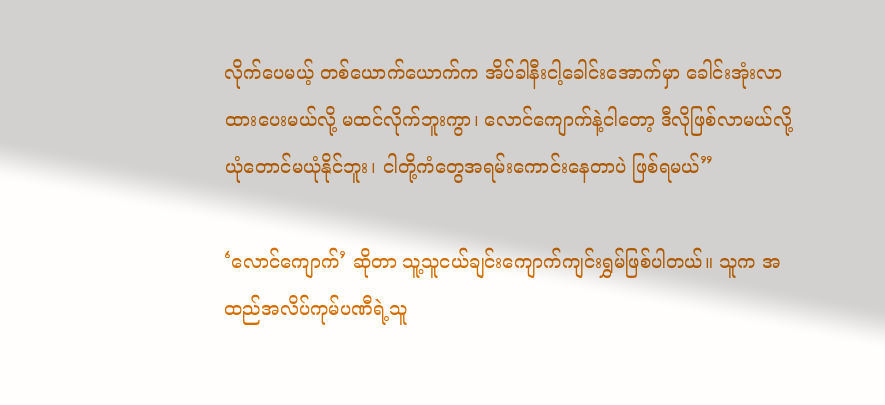လိုက်ပေမယ့် တစ်ယောက်ယောက်က အိပ်ခါနီးငါ့ခေါင်းအောက်မှာ ခေါင်းအုံးလာထားပေးမယ်လို့ မထင်လိုက်ဘူးကွာ၊ လောင်ကျောက်နဲ့ငါတော့ ဒီလိုဖြစ်လာမယ်လို့ ယုံတောင်မယုံနိုင်ဘူး၊ ငါတို့ကံတွေအရမ်းကောင်းနေတာပဲ ဖြစ်ရမယ်”

‘လောင်ကျောက်’ ဆိုတာ သူ့သူငယ်ချင်းကျောက်ကျင်းရွှမ်ဖြစ်ပါတယ်။ သူက အထည်အလိပ်ကုမ်ပဏီရဲ့သူ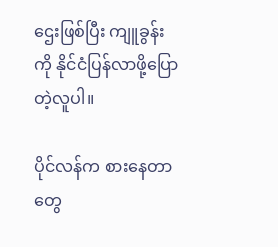ဌေးဖြစ်ပြီး ကျူခွန်းကို နိုင်ငံပြန်လာဖို့ပြောတဲ့လူပါ။

ပိုင်လန်က စားနေတာတွေ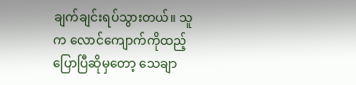ချက်ချင်းရပ်သွားတယ်။ သူက လောင်ကျောက်ကိုထည့်ပြောပြီဆိုမှတော့ သေချာ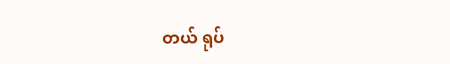တယ် ရုပ်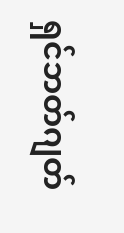ရှင်ဘတ်ဂျတ်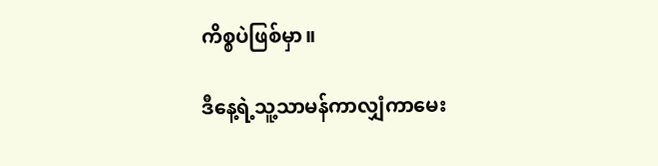ကိစ္စပဲဖြစ်မှာ။

ဒီနေ့ရဲ့သူ့သာမန်ကာလျှံကာမေး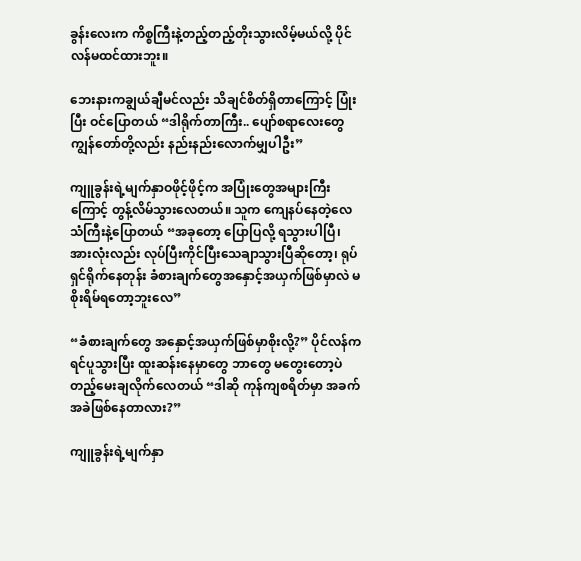ခွန်းလေးက ကိစ္စကြီးနဲ့တည့်တည့်တိုးသွားလိမ့်မယ်လို့ ပိုင်လန်မထင်ထားဘူး။

ဘေးနားကချွယ်ချီမင်လည်း သိချင်စိတ်ရှိတာကြောင့် ပြုံးပြီး ဝင်ပြောတယ် “ဒါရိုက်တာကြီး.. ပျော်စရာလေးတွေ ကျွန်တော်တို့လည်း နည်းနည်းလောက်မျှပါဦး”

ကျူခွန်းရဲ့မျက်နှာဝဖိုင့်ဖိုင့်က အပြုံးတွေအများကြီးကြောင့် တွန့်လိမ်သွားလေတယ်။ သူက ကျေနပ်နေတဲ့လေသံကြီးနဲ့ပြောတယ် “အခုတော့ ပြောပြလို့ ရသွားပါပြီ၊ အားလုံးလည်း လုပ်ပြီးကိုင်ပြီးသေချာသွားပြီဆိုတော့၊ ရုပ်ရှင်ရိုက်နေတုန်း ခံစားချက်တွေအနှောင့်အယှက်ဖြစ်မှာလဲ မစိုးရိမ်ရတော့ဘူးလေ”

“ခံစားချက်တွေ အနှောင့်အယှက်ဖြစ်မှာစိုးလို့?” ပိုင်လန်က ရင်ပူသွားပြီး ထူးဆန်းနေမှာတွေ ဘာတွေ မတွေးတော့ပဲ တည့်မေးချလိုက်လေတယ် “ဒါဆို ကုန်ကျစရိတ်မှာ အခက်အခဲဖြစ်နေတာလား?”

ကျူခွန်းရဲ့မျက်နှာ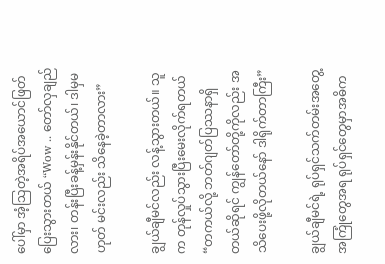ပေါ်မှာ အံ့သြတဲ့အရိပ်အယောင်ဖြတ်ပြေးသွားတယ် “Wow .. တော်လှချည်လား၊ တန်းပြီးခန့်မှန်းနိုင်တယ်၊ ဒါမှမဟုတ် မင်းလည်း သိနေခဲ့တာလား”

ချွယ်ချီမင်လည်း လန့်သွားတယ်။ သူက တုန်လှုပ်သွားပြီးမေးလိုက်ရတယ် “တကယ်လို့ ဘတ်ဂျတ်ပြဿနာရှိတယ်ဆိုရင် ကျွန်တော်တို့ကိုလည်း အသိပေးဖို့လိုတယ်နော် ဒါရိုက်တာကြီး”

ချွယ်ချီမင်ရဲ့ ရုပ်ရှင်သက်တမ်းအတွေ့အကြုံတွေအရ ရုပ်ရှင်တွေမှာအဓိက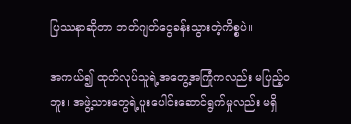ပြဿနာဆိုတာ ဘတ်ဂျတ်ငွေခန်းသွားတဲ့ကိစ္စပဲ။

အကယ်၍ ထုတ်လုပ်သူရဲ့အတွေ့အကြုံကလည်း မပြည့်ဝဘူး၊ အဖွဲ့သားတွေရဲ့ပူးပေါင်းဆောင်ရွက်မှုလည်း မရှိ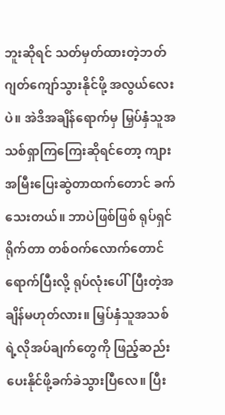ဘူးဆိုရင် သတ်မှတ်ထားတဲ့ဘတ်ဂျတ်ကျော်သွားနိုင်ဖို့ အလွယ်လေးပဲ။ အဲဒိအချိန်ရောက်မှ မြှပ်နှံသူအသစ်ရှာကြကြေးဆိုရင်တော့ ကျားအမြီးပြေးဆွဲတာထက်တောင် ခက်သေးတယ်။ ဘာပဲဖြစ်ဖြစ် ရုပ်ရှင်ရိုက်တာ တစ်ဝက်လောက်တောင်ရောက်ပြီးလို့ ရုပ်လုံးပေါ်ပြီးတဲ့အချိန်မဟုတ်လား။ မြှပ်နှံသူအသစ်ရဲ့လိုအပ်ချက်တွေကို ဖြည့်ဆည်းပေးနိုင်ဖို့ခက်ခဲသွားပြီလေ။ ပြီး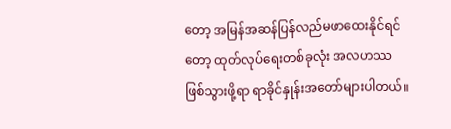တော့ အမြန်အဆန်ပြန်လည်မဖာထေးနိုင်ရင်တော့ ထုတ်လုပ်ရေးတစ်ခုလုံး အလဟဿဖြစ်သွားဖို့ရာ ရာခိုင်နှုန်းအတော်များပါတယ်။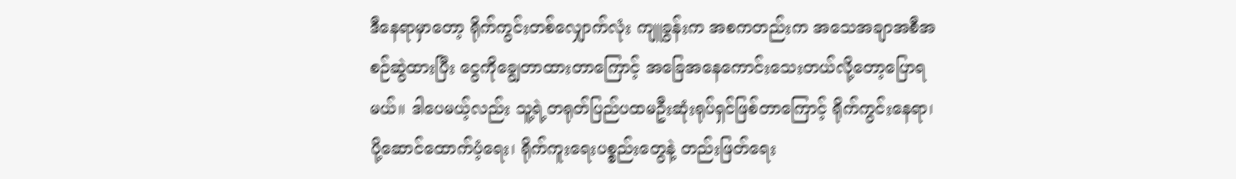ဒီနေရာမှာတော့ ရိုက်ကွင်းတစ်လျှောက်လုံး ကျူခွန်းက အစကတည်းက အသေအချာအစီအစဉ်ဆွဲထားပြီး ငွေကိုချွေတာထားတာကြောင့် အခြေအနေကောင်းသေးတယ်လို့တော့ပြောရမယ်။ ဒါပေမယ့်လည်း သူ့ရဲ့တရုတ်ပြည်ပထမဦးဆုံးရုပ်ရှင်ဖြစ်တာကြောင့် ရိုက်ကွင်းနေရာ၊ ပို့ဆောင်ထောက်ပံ့ရေး၊ ရိုက်ကူးရေးပစ္စည်းတွေနဲ့ တည်းဖြတ်ရေး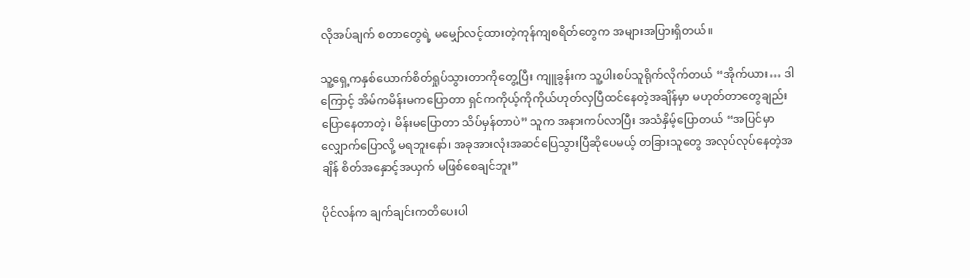လိုအပ်ချက် စတာတွေရဲ့ မမျှော်လင့်ထားတဲ့ကုန်ကျစရိတ်တွေက အများအပြားရှိတယ်။

သူ့ရှေ့ကနှစ်ယောက်စိတ်ရှုပ်သွားတာကိုတွေ့ပြီး ကျူခွန်းက သူ့ပါးစပ်သူရိုက်လိုက်တယ် “အိုက်ယား… ဒါကြောင့် အိမ်ကမိန်းမကပြောတာ ရှင်ကကိုယ့်ကိုကိုယ်ဟုတ်လှပြီထင်နေတဲ့အချိန်မှာ မဟုတ်တာတွေချည်းပြောနေတာတဲ့၊ မိန်းမပြောတာ သိပ်မှန်တာပဲ” သူက အနားကပ်လာပြီး အသံနှိမ့်ပြောတယ် “အပြင်မှာလျှောက်ပြောလို့ မရဘူးနော်၊ အခုအားလုံးအဆင်ပြေသွားပြီဆိုပေမယ့် တခြားသူတွေ အလုပ်လုပ်နေတဲ့အချိန် စိတ်အနှောင့်အယှက် မဖြစ်စေချင်ဘူး”

ပိုင်လန်က ချက်ချင်းကတိပေးပါ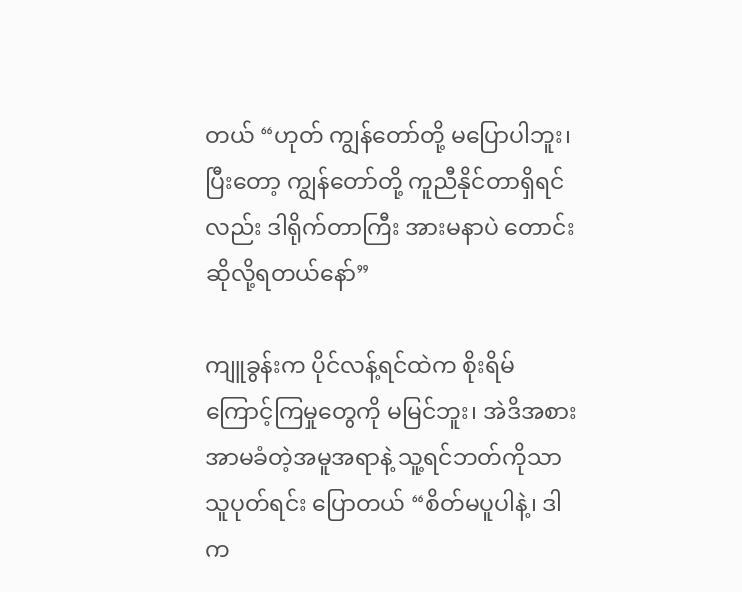တယ် “ဟုတ် ကျွန်တော်တို့ မပြောပါဘူး၊ ပြီးတော့ ကျွန်တော်တို့ ကူညီနိုင်တာရှိရင်လည်း ဒါရိုက်တာကြီး အားမနာပဲ တောင်းဆိုလို့ရတယ်နော်”

ကျူခွန်းက ပိုင်လန့်ရင်ထဲက စိုးရိမ်ကြောင့်ကြမှုတွေကို မမြင်ဘူး၊ အဲဒိအစား အာမခံတဲ့အမူအရာနဲ့ သူ့ရင်ဘတ်ကိုသာသူပုတ်ရင်း ပြောတယ် “စိတ်မပူပါနဲ့၊ ဒါက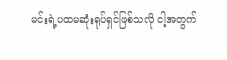မင်းရဲ့ပထမဆုံးရုပ်ရှင်ဖြစ်သလို ငါ့အတွက်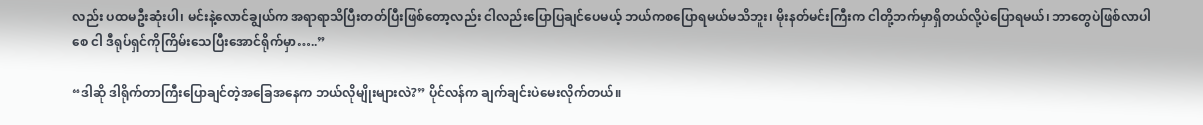လည်း ပထမဦးဆုံးပါ၊ မင်းနဲ့လောင်ချွယ်က အရာရာသိပြီးတတ်ပြီးဖြစ်တော့လည်း ငါလည်းပြောပြချင်ပေမယ့် ဘယ်ကစပြောရမယ်မသိဘူး၊ မိုးနတ်မင်းကြီးက ငါတို့ဘက်မှာရှိတယ်လို့ပဲပြောရမယ်၊ ဘာတွေပဲဖြစ်လာပါစေ ငါ ဒီရုပ်ရှင်ကိုကြိမ်းသေပြီးအောင်ရိုက်မှာ…..”

“ဒါဆို ဒါရိုက်တာကြီးပြောချင်တဲ့အခြေအနေက ဘယ်လိုမျိုးများလဲ?” ပိုင်လန်က ချက်ချင်းပဲမေးလိုက်တယ်။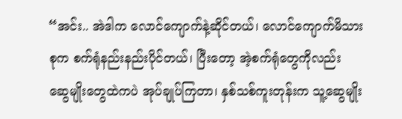“အင်း.. အဲဒါက လောင်ကျောက်နဲ့ဆိုင်တယ်၊ လောင်ကျောက်မိသားစုက စက်ရုံနည်းနည်းပိုင်တယ်၊ ပြီးတော့ အဲ့စက်ရုံတွေကိုလည်း ဆွေမျိုးတွေထဲကပဲ အုပ်ချုပ်ကြတာ၊ နှစ်သစ်ကူးတုန်းက သူ့ဆွေမျိုး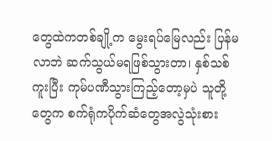တွေထဲကတစ်ချို့က မွေးရပ်မြေလည်း ပြန်မလာဘဲ ဆက်သွယ်မရဖြစ်သွားတာ၊ နှစ်သစ်ကူးပြီး ကုမ်ပဏီသွားကြည့်တော့မှပဲ သူတို့တွေက စက်ရုံကပိုက်ဆံတွေအလွဲသုံးစား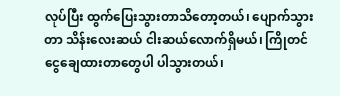လုပ်ပြီး ထွက်ပြေးသွားတာသိတော့တယ်၊ ပျောက်သွားတာ သိန်းလေးဆယ် ငါးဆယ်လောက်ရှိမယ်၊ ကြိုတင်ငွေချေထားတာတွေပါ ပါသွားတယ်၊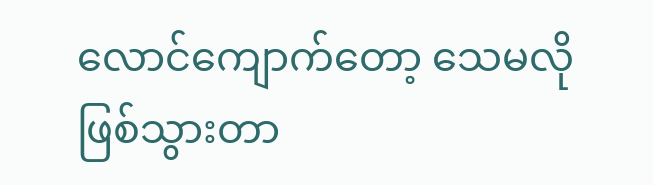လောင်ကျောက်တော့ သေမလိုဖြစ်သွားတာ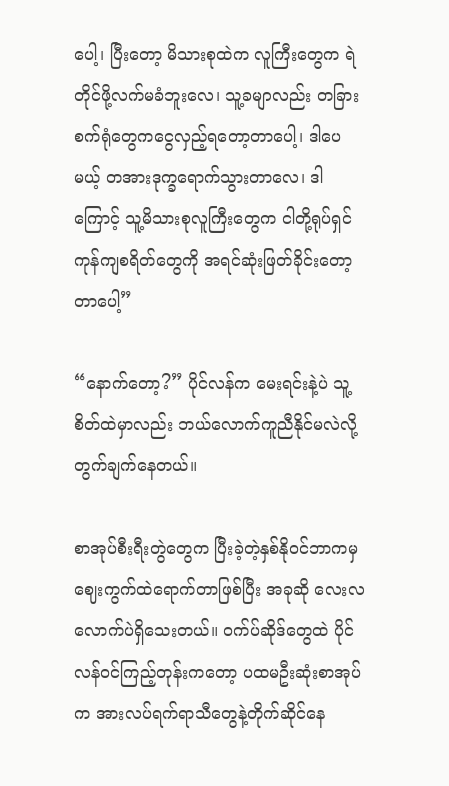ပေါ့၊ ပြီးတော့ မိသားစုထဲက လူကြီးတွေက ရဲတိုင်ဖို့လက်မခံဘူးလေ၊ သူ့ခမျာလည်း တခြားစက်ရုံတွေကငွေလှည့်ရတော့တာပေါ့၊ ဒါပေမယ့် တအားဒုက္ခရောက်သွားတာလေ၊ ဒါကြောင့် သူ့မိသားစုလူကြီးတွေက ငါတို့ရုပ်ရှင်ကုန်ကျစရိတ်တွေကို အရင်ဆုံးဖြတ်ခိုင်းတော့တာပေါ့”

“နောက်တော့?” ပိုင်လန်က မေးရင်းနဲ့ပဲ သူ့စိတ်ထဲမှာလည်း ဘယ်လောက်ကူညီနိုင်မလဲလို့ တွက်ချက်နေတယ်။

စာအုပ်စီးရီးတွဲတွေက ပြီးခဲ့တဲ့နှစ်နိုဝင်ဘာကမှ ဈေးကွက်ထဲရောက်တာဖြစ်ပြီး အခုဆို လေးလလောက်ပဲရှိသေးတယ်။ ဝက်ပ်ဆိုဒ်တွေထဲ ပိုင်လန်ဝင်ကြည့်တုန်းကတော့ ပထမဦးဆုံးစာအုပ်က အားလပ်ရက်ရာသီတွေနဲ့တိုက်ဆိုင်နေ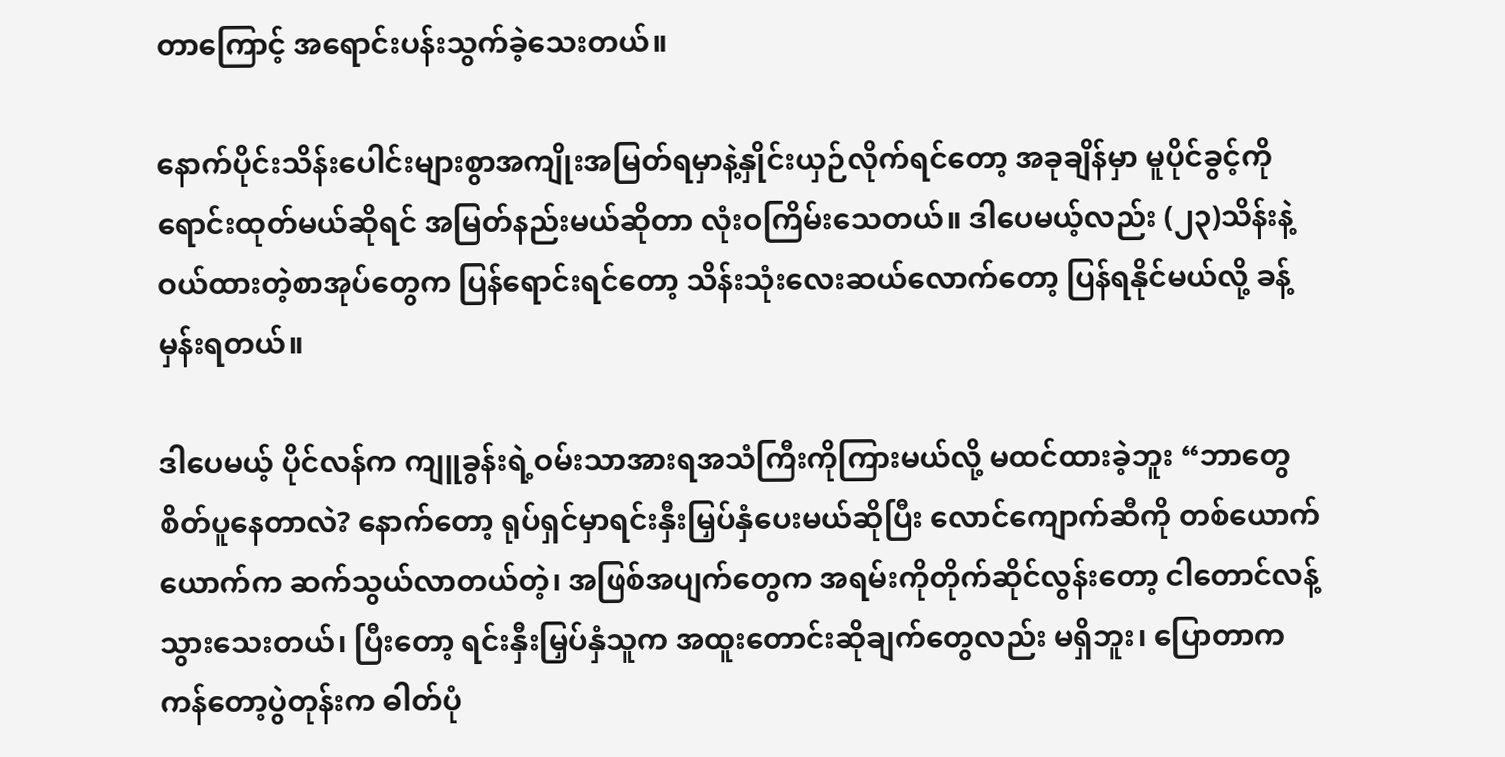တာကြောင့် အရောင်းပန်းသွက်ခဲ့သေးတယ်။

နောက်ပိုင်းသိန်းပေါင်းများစွာအကျိုးအမြတ်ရမှာနဲ့နှိုင်းယှဉ်လိုက်ရင်တော့ အခုချိန်မှာ မူပိုင်ခွင့်ကို ရောင်းထုတ်မယ်ဆိုရင် အမြတ်နည်းမယ်ဆိုတာ လုံးဝကြိမ်းသေတယ်။ ဒါပေမယ့်လည်း (၂၃)သိန်းနဲ့ဝယ်ထားတဲ့စာအုပ်တွေက ပြန်ရောင်းရင်တော့ သိန်းသုံးလေးဆယ်လောက်တော့ ပြန်ရနိုင်မယ်လို့ ခန့်မှန်းရတယ်။

ဒါပေမယ့် ပိုင်လန်က ကျူခွန်းရဲ့ဝမ်းသာအားရအသံကြီးကိုကြားမယ်လို့ မထင်ထားခဲ့ဘူး “ဘာတွေစိတ်ပူနေတာလဲ? နောက်တော့ ရုပ်ရှင်မှာရင်းနှီးမြှပ်နှံပေးမယ်ဆိုပြီး လောင်ကျောက်ဆီကို တစ်ယောက်ယောက်က ဆက်သွယ်လာတယ်တဲ့၊ အဖြစ်အပျက်တွေက အရမ်းကိုတိုက်ဆိုင်လွန်းတော့ ငါတောင်လန့်သွားသေးတယ်၊ ပြီးတော့ ရင်းနှီးမြှပ်နှံသူက အထူးတောင်းဆိုချက်တွေလည်း မရှိဘူး၊ ပြောတာက ကန်တော့ပွဲတုန်းက ဓါတ်ပုံ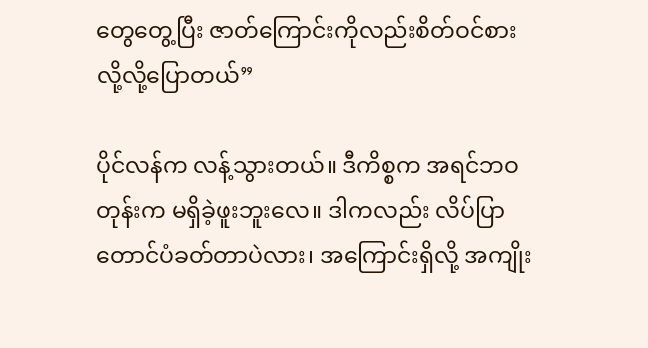တွေတွေ့ပြီး ဇာတ်ကြောင်းကိုလည်းစိတ်ဝင်စားလို့လို့ပြောတယ်”

ပိုင်လန်က လန့်သွားတယ်။ ဒီကိစ္စက အရင်ဘဝတုန်းက မရှိခဲ့ဖူးဘူးလေ။ ဒါကလည်း လိပ်ပြာတောင်ပံခတ်တာပဲလား၊ အကြောင်းရှိလို့ အကျိုး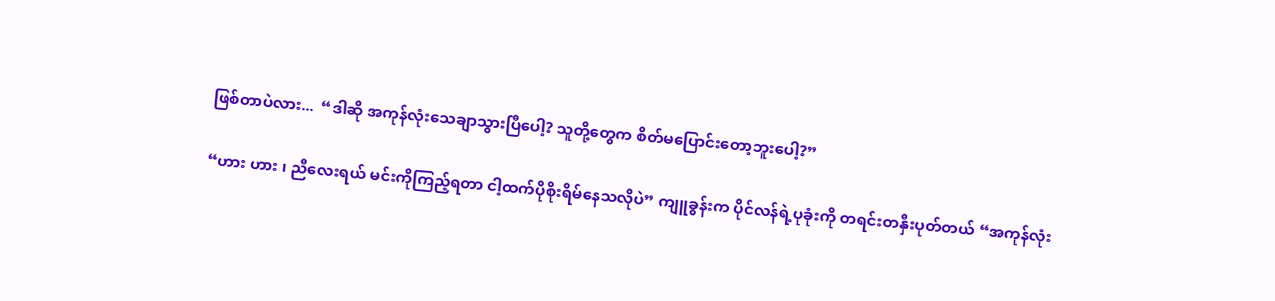ဖြစ်တာပဲလား...  “ဒါဆို အကုန်လုံးသေချာသွားပြီပေါ့? သူတို့တွေက စိတ်မပြောင်းတော့ဘူးပေါ့?”

“ဟား ဟား ၊ ညီလေးရယ် မင်းကိုကြည့်ရတာ ငါ့ထက်ပိုစိုးရိမ်နေသလိုပဲ” ကျူခွန်းက ပိုင်လန်ရဲ့ပုခုံးကို တရင်းတနှီးပုတ်တယ် “အကုန်လုံး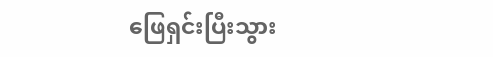ဖြေရှင်းပြီးသွား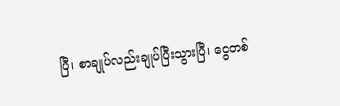ပြီ၊ စာချုပ်လည်းချုပ်ပြီးသွားပြီ၊ ငွေတစ်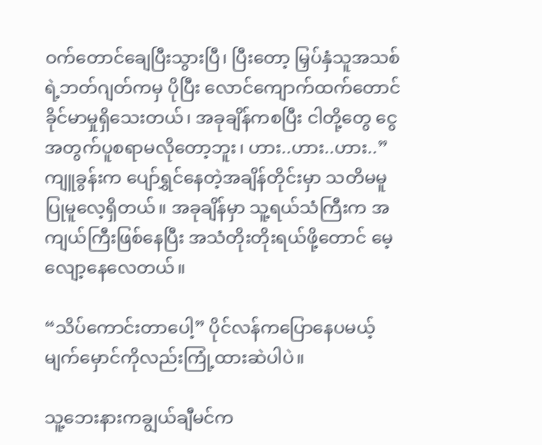ဝက်တောင်ချေပြီးသွားပြီ၊ ပြီးတော့ မြှပ်နှံသူအသစ်ရဲ့ဘတ်ဂျတ်ကမှ ပိုပြီး လောင်ကျောက်ထက်တောင် ခိုင်မာမှုရှိသေးတယ်၊ အခုချိန်ကစပြီး ငါတို့တွေ ငွေအတွက်ပူစရာမလိုတော့ဘူး၊ ဟား..ဟား..ဟား..” ကျူခွန်းက ပျော်ရွှင်နေတဲ့အချိန်တိုင်းမှာ သတိမမူပြုမူလေ့ရှိတယ်။ အခုချိန်မှာ သူ့ရယ်သံကြီးက အကျယ်ကြီးဖြစ်နေပြီး အသံတိုးတိုးရယ်ဖို့တောင် မေ့လျော့နေလေတယ်။

“သိပ်ကောင်းတာပေါ့” ပိုင်လန်ကပြောနေပမယ့် မျက်မှောင်ကိုလည်းကြုံ့ထားဆဲပါပဲ။

သူ့ဘေးနားကချွယ်ချီမင်က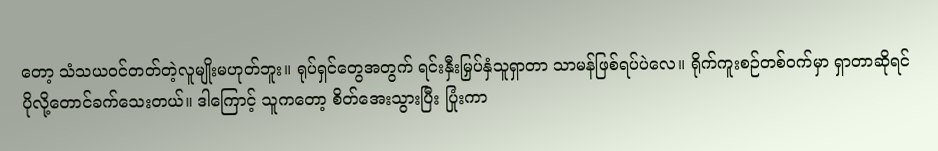တော့ သံသယဝင်တတ်တဲ့လူမျိုးမဟုတ်ဘူး။ ရုပ်ရှင်တွေအတွက် ရင်းနှီးမြှပ်နှံသူရှာတာ သာမန်ဖြစ်ရပ်ပဲလေ။ ရိုက်ကူးစဉ်တစ်ဝက်မှာ ရှာတာဆိုရင် ပိုလို့တောင်ခက်သေးတယ်။ ဒါကြောင့် သူကတော့ စိတ်အေးသွားပြီး ပြုံးကာ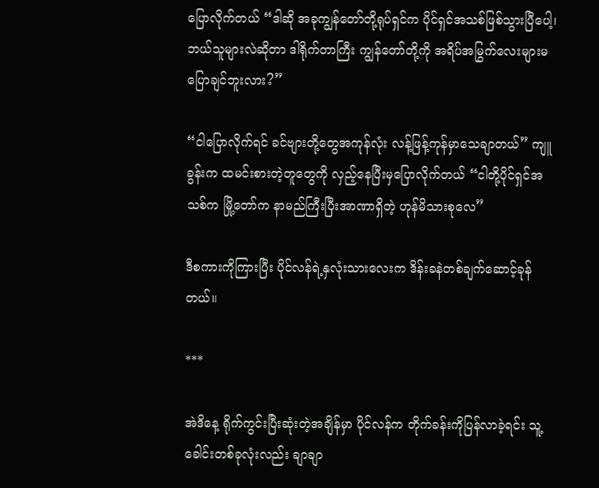ပြောလိုက်တယ် “ဒါဆို အခုကျွန်တော်တို့ရုပ်ရှင်က ပိုင်ရှင်အသစ်ဖြစ်သွားပြီပေါ့၊ ဘယ်သူများလဲဆိုတာ ဒါရိုက်တာကြီး ကျွန်တော်တို့ကို အရိပ်အမြွက်လေးများမပြောချင်ဘူးလား?”

“ငါပြောလိုက်ရင် ခင်ဗျားတို့တွေအကုန်လုံး လန့်ဖြန့်ကုန်မှာသေချာတယ်” ကျူခွန်းက ထမင်းစားတဲ့တူတွေကို လှည့်နေပြီးမှပြောလိုက်တယ် “ငါတို့ပိုင်ရှင်အသစ်က မြို့တော်က နာမည်ကြီးပြီးအာဏာရှိတဲ့ ဟုန်မိသားစုလေ”

ဒီစကားကိုကြားပြီး ပိုင်လန်ရဲ့နှလုံးသားလေးက ဒိန်းခနဲတစ်ချက်ဆောင့်ခုန်တယ်။

***

အဲဒိနေ့ ရိုက်ကွင်းပြီးဆုံးတဲ့အချိန်မှာ ပိုင်လန်က တိုက်ခန်းကိုပြန်လာခဲ့ရင်း သူ့ခေါင်းတစ်ခုလုံးလည်း ချာချာ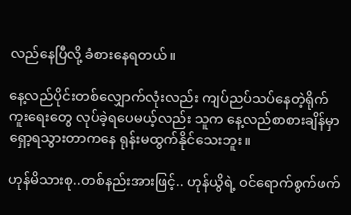လည်နေပြီလို့ ခံစားနေရတယ်။

နေ့လည်ပိုင်းတစ်လျှောက်လုံးလည်း ကျပ်ညပ်သပ်နေတဲ့ရိုက်ကူးရေးတွေ လုပ်ခဲ့ရပေမယ့်လည်း သူက နေ့လည်စာစားချိန်မှာရှော့ရသွားတာကနေ ရုန်းမထွက်နိုင်သေးဘူး။

ဟုန်မိသားစု..တစ်နည်းအားဖြင့်.. ဟုန်ယွိရဲ့ ဝင်ရောက်စွက်ဖက်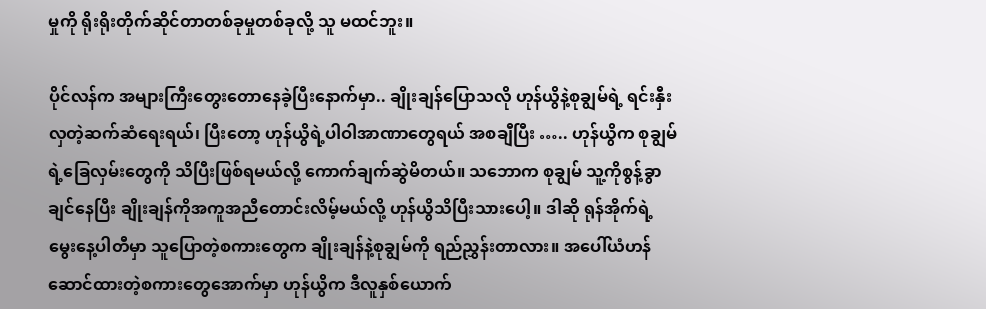မှုကို ရိုးရိုးတိုက်ဆိုင်တာတစ်ခုမှုတစ်ခုလို့ သူ မထင်ဘူး။

ပိုင်လန်က အများကြီးတွေးတောနေခဲ့ပြီးနောက်မှာ.. ချိုးချန်ပြောသလို ဟုန်ယွိနဲ့စုချွမ်ရဲ့ ရင်းနှီးလှတဲ့ဆက်ဆံရေးရယ်၊ ပြီးတော့ ဟုန်ယွိရဲ့ပါဝါအာဏာတွေရယ် အစချီပြီး ….. ဟုန်ယွိက စုချွမ်ရဲ့ခြေလှမ်းတွေကို သိပြီးဖြစ်ရမယ်လို့ ကောက်ချက်ဆွဲမိတယ်။ သဘောက စုချွမ် သူ့ကိုစွန့်ခွာချင်နေပြီး ချိုးချန်ကိုအကူအညီတောင်းလိမ့်မယ်လို့ ဟုန်ယွိသိပြီးသားပေါ့။ ဒါဆို ရုန်အိုက်ရဲ့မွေးနေ့ပါတီမှာ သူပြောတဲ့စကားတွေက ချိုးချန်နဲ့စုချွမ်ကို ရည်ညွှန်းတာလား။ အပေါ်ယံဟန်ဆောင်ထားတဲ့စကားတွေအောက်မှာ ဟုန်ယွိက ဒီလူနှစ်ယောက်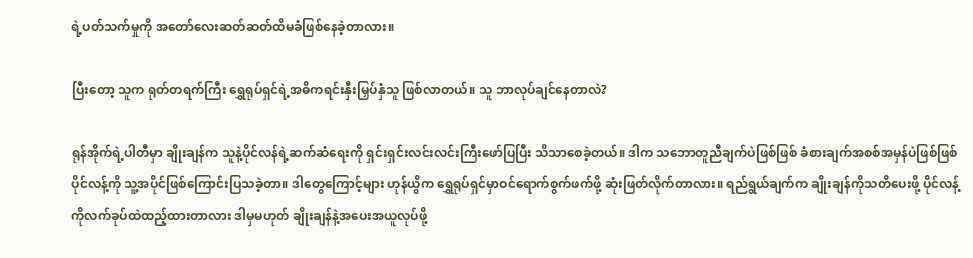ရဲ့ပတ်သက်မှုကို အတော်လေးဆတ်ဆတ်ထိမခံဖြစ်နေခဲ့တာလား။

ပြီးတော့ သူက ရုတ်တရက်ကြီး ရွှေရုပ်ရှင်ရဲ့အဓိကရင်းနှီးမြှပ်နှံသူ ဖြစ်လာတယ်။ သူ ဘာလုပ်ချင်နေတာလဲ?

ရုန်အိုက်ရဲ့ပါတီမှာ ချိုးချန်က သူနဲ့ပိုင်လန်ရဲ့ဆက်ဆံရေးကို ရှင်းရှင်းလင်းလင်းကြီးဖော်ပြပြီး သိသာစေခဲ့တယ်။ ဒါက သဘောတူညီချက်ပဲဖြစ်ဖြစ် ခံစားချက်အစစ်အမှန်ပဲဖြစ်ဖြစ် ပိုင်လန့်ကို သူ့အပိုင်ဖြစ်ကြောင်းပြသခဲ့တာ။ ဒါတွေကြောင့်များ ဟုန်ယွိက ရွှေရုပ်ရှင်မှာဝင်ရောက်စွက်ဖက်ဖို့ ဆုံးဖြတ်လိုက်တာလား။ ရည်ရွယ်ချက်က ချိုးချန်ကိုသတိပေးဖို့ ပိုင်လန့်ကိုလက်ခုပ်ထဲထည့်ထားတာလား ဒါမှမဟုတ် ချိုးချန်နဲ့အပေးအယူလုပ်ဖို့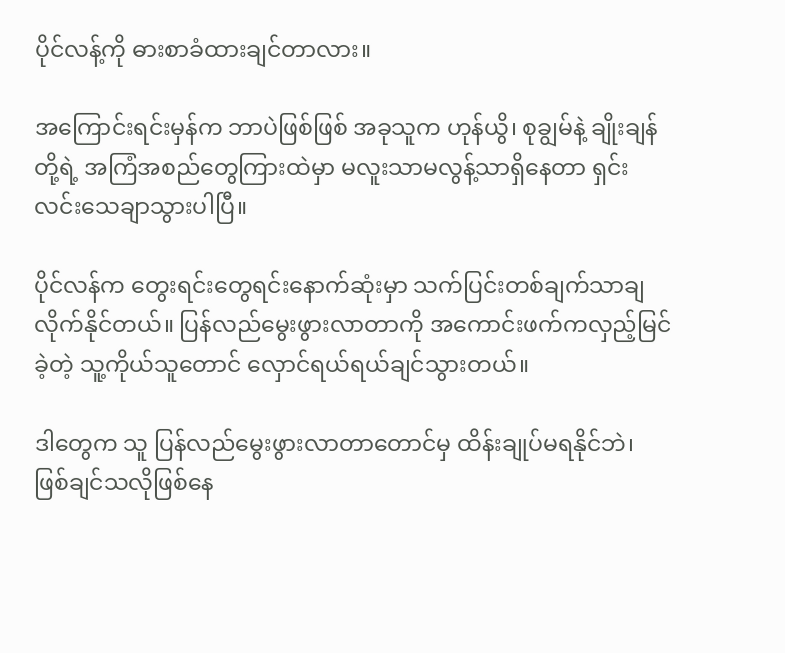ပိုင်လန့်ကို ဓားစာခံထားချင်တာလား။

အကြောင်းရင်းမှန်က ဘာပဲဖြစ်ဖြစ် အခုသူက ဟုန်ယွိ၊ စုချွမ်နဲ့ ချိုးချန်တို့ရဲ့ အကြံအစည်တွေကြားထဲမှာ မလူးသာမလွန့်သာရှိနေတာ ရှင်းလင်းသေချာသွားပါပြီ။

ပိုင်လန်က တွေးရင်းတွေရင်းနောက်ဆုံးမှာ သက်ပြင်းတစ်ချက်သာချလိုက်နိုင်တယ်။ ပြန်လည်မွေးဖွားလာတာကို အကောင်းဖက်ကလှည့်မြင်ခဲ့တဲ့ သူ့ကိုယ်သူတောင် လှောင်ရယ်ရယ်ချင်သွားတယ်။

ဒါတွေက သူ ပြန်လည်မွေးဖွားလာတာတောင်မှ ထိန်းချုပ်မရနိုင်ဘဲ၊ ဖြစ်ချင်သလိုဖြစ်နေ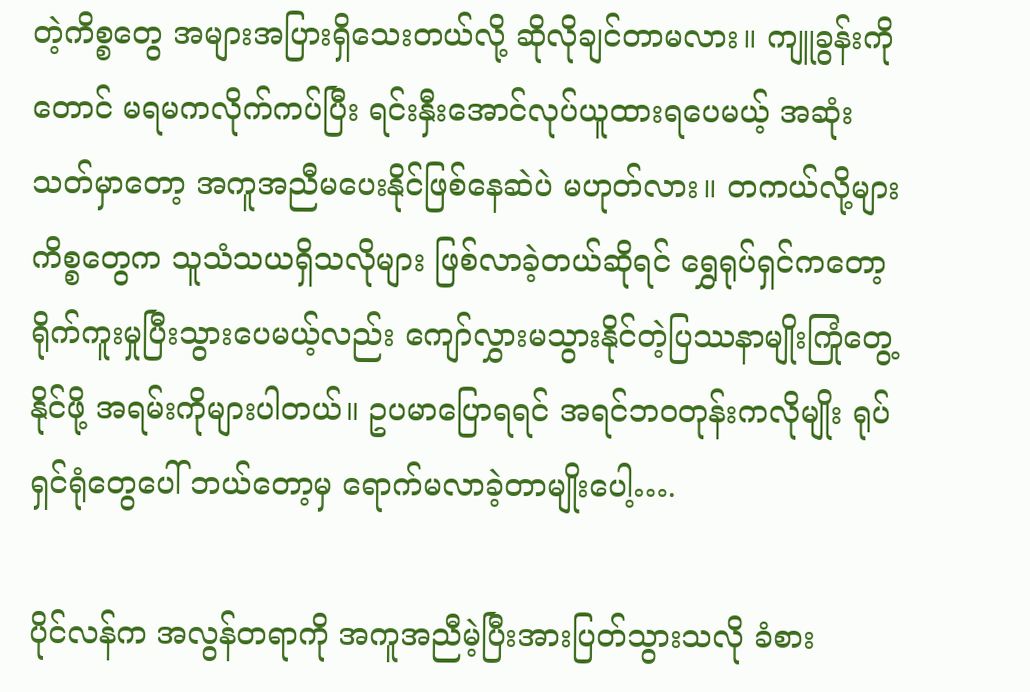တဲ့ကိစ္စတွေ အများအပြားရှိသေးတယ်လို့ ဆိုလိုချင်တာမလား။ ကျူခွန်းကိုတောင် မရမကလိုက်ကပ်ပြီး ရင်းနှီးအောင်လုပ်ယူထားရပေမယ့် အဆုံးသတ်မှာတော့ အကူအညီမပေးနိုင်ဖြစ်နေဆဲပဲ မဟုတ်လား။ တကယ်လို့များ ကိစ္စတွေက သူသံသယရှိသလိုများ ဖြစ်လာခဲ့တယ်ဆိုရင် ရွှေရုပ်ရှင်ကတော့ ရိုက်ကူးမှုပြီးသွားပေမယ့်လည်း ကျော်လွှားမသွားနိုင်တဲ့ပြဿနာမျိုးကြုံတွေ့နိုင်ဖို့ အရမ်းကိုများပါတယ်။ ဥပမာပြောရရင် အရင်ဘဝတုန်းကလိုမျိုး ရုပ်ရှင်ရုံတွေပေါ် ဘယ်တော့မှ ရောက်မလာခဲ့တာမျိုးပေါ့….

ပိုင်လန်က အလွန်တရာကို အကူအညီမဲ့ပြီးအားပြတ်သွားသလို ခံစား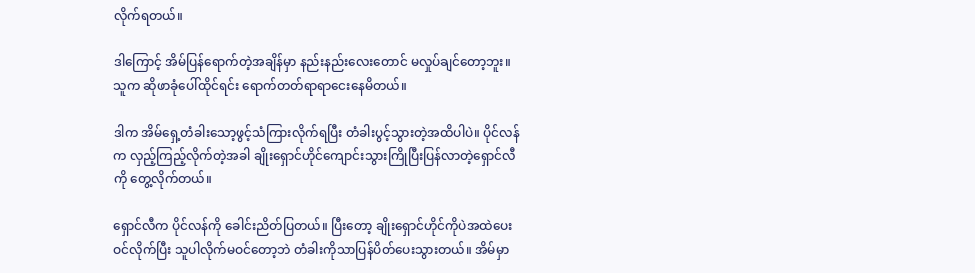လိုက်ရတယ်။

ဒါကြောင့် အိမ်ပြန်ရောက်တဲ့အချိန်မှာ နည်းနည်းလေးတောင် မလှုပ်ချင်တော့ဘူး။ သူက ဆိုဖာခုံပေါ်ထိုင်ရင်း ရောက်တတ်ရာရာငေးနေမိတယ်။

ဒါက အိမ်ရှေ့တံခါးသော့ဖွင့်သံကြားလိုက်ရပြီး တံခါးပွင့်သွားတဲ့အထိပါပဲ။ ပိုင်လန်က လှည့်ကြည့်လိုက်တဲ့အခါ ချိုးရှောင်ဟိုင်ကျောင်းသွားကြိုပြီးပြန်လာတဲ့ရှောင်လီကို တွေ့လိုက်တယ်။

ရှောင်လီက ပိုင်လန်ကို ခေါင်းညိတ်ပြတယ်။ ပြီးတော့ ချိုးရှောင်ဟိုင်ကိုပဲအထဲပေးဝင်လိုက်ပြီး သူပါလိုက်မဝင်တော့ဘဲ တံခါးကိုသာပြန်ပိတ်ပေးသွားတယ်။ အိမ်မှာ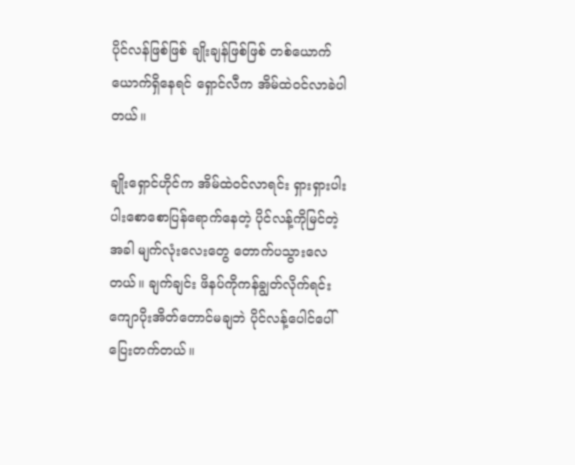ပိုင်လန်ဖြစ်ဖြစ် ချိုးချန်ဖြစ်ဖြစ် တစ်ယောက်ယောက်ရှိနေရင် ရှောင်လီက အိမ်ထဲဝင်လာခဲပါတယ်။

ချိုးရှောင်ဟိုင်က အိမ်ထဲဝင်လာရင်း ရှားရှားပါးပါးစောစောပြန်ရောက်နေတဲ့ ပိုင်လန့်ကိုမြင်တဲ့အခါ မျက်လုံးလေးတွေ တောက်ပသွားလေတယ်။ ချက်ချင်း ဖိနပ်ကိုကန်ချွတ်လိုက်ရင်း ကျောပိုးအိတ်တောင်မချဘဲ ပိုင်လန့်ပေါင်ပေါ်ပြေးတက်တယ်။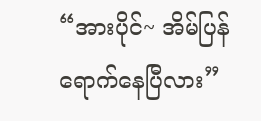“အားပိုင်~ အိမ်ပြန်ရောက်နေပြီလား”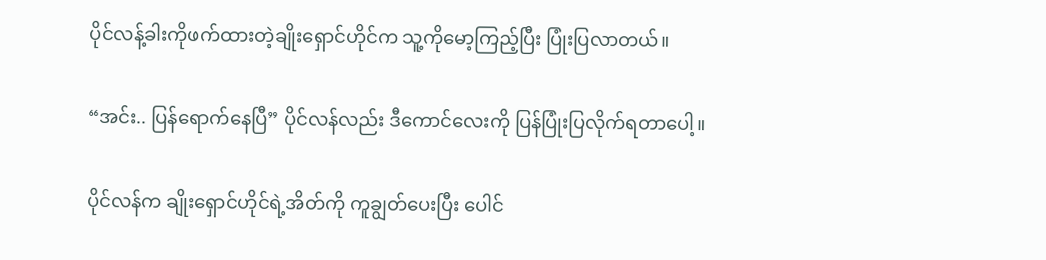ပိုင်လန့်ခါးကိုဖက်ထားတဲ့ချိုးရှောင်ဟိုင်က သူ့ကိုမော့ကြည့်ပြီး ပြုံးပြလာတယ်။

“အင်း.. ပြန်ရောက်နေပြီ” ပိုင်လန်လည်း ဒီကောင်လေးကို ပြန်ပြုံးပြလိုက်ရတာပေါ့။

ပိုင်လန်က ချိုးရှောင်ဟိုင်ရဲ့အိတ်ကို ကူချွတ်ပေးပြီး ပေါင်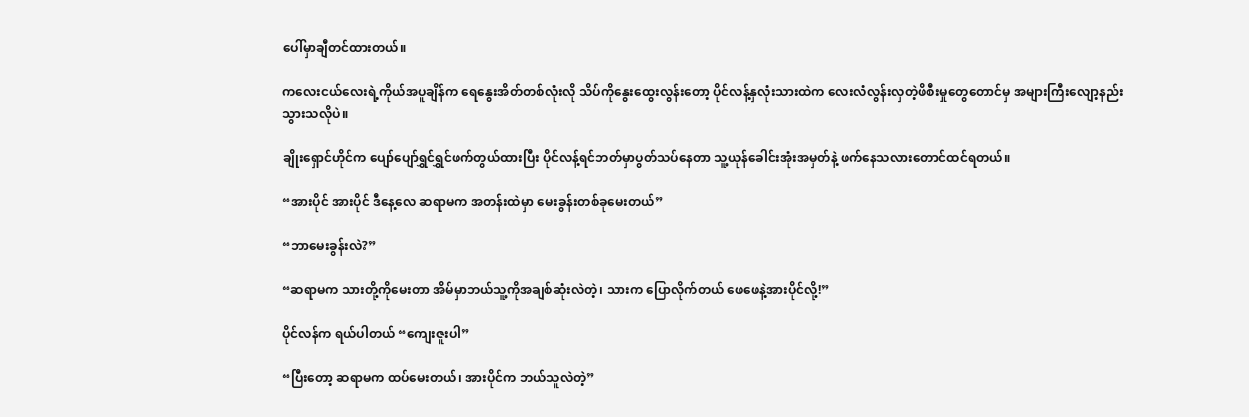ပေါ်မှာချီတင်ထားတယ်။

ကလေးငယ်လေးရဲ့ကိုယ်အပူချိန်က ရေနွေးအိတ်တစ်လုံးလို သိပ်ကိုနွေးထွေးလွန်းတော့ ပိုင်လန့်နှလုံးသားထဲက လေးလံလွန်းလှတဲ့ဖိစီးမှုတွေတောင်မှ အများကြီးလျော့နည်းသွားသလိုပဲ။

ချိုးရှောင်ဟိုင်က ပျော်ပျော်ရွှင်ရွှင်ဖက်တွယ်ထားပြီး ပိုင်လန့်ရင်ဘတ်မှာပွတ်သပ်နေတာ သူ့ယုန်ခေါင်းအုံးအမှတ်နဲ့ ဖက်နေသလားတောင်ထင်ရတယ်။

“အားပိုင် အားပိုင် ဒီနေ့လေ ဆရာမက အတန်းထဲမှာ မေးခွန်းတစ်ခုမေးတယ်”

“ဘာမေးခွန်းလဲ?”

“ဆရာမက သားတို့ကိုမေးတာ အိမ်မှာဘယ်သူ့ကိုအချစ်ဆုံးလဲတဲ့၊ သားက ပြောလိုက်တယ် ဖေဖေနဲ့အားပိုင်လို့!”

ပိုင်လန်က ရယ်ပါတယ် “ကျေးဇူးပါ”

“ပြီးတော့ ဆရာမက ထပ်မေးတယ်၊ အားပိုင်က ဘယ်သူလဲတဲ့”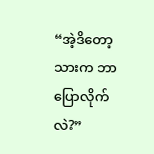“အဲ့ဒိတော့ သားက ဘာပြောလိုက်လဲ?”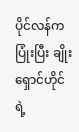ပိုင်လန်ကပြုံးပြီး ချိုးရှောင်ဟိုင်ရဲ့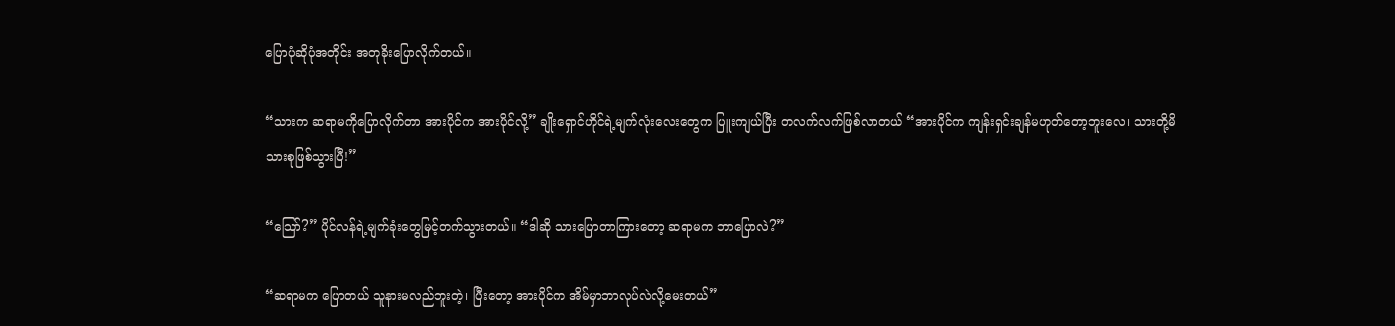ပြောပုံဆိုပုံအတိုင်း အတုခိုးပြောလိုက်တယ်။

“သားက ဆရာမကိုပြောလိုက်တာ အားပိုင်က အားပိုင်လို့” ချိုးရှောင်ဟိုင်ရဲ့မျက်လုံးလေးတွေက ပြူးကျယ်ပြီး တလက်လက်ဖြစ်လာတယ် “အားပိုင်က ကျန်းရှင်းချန်မဟုတ်တော့ဘူးလေ၊ သားတို့မိသားစုဖြစ်သွားပြီ!”

“သြော်?” ပိုင်လန်ရဲ့မျက်ခုံးတွေမြင့်တက်သွားတယ်။ “ဒါဆို သားပြောတာကြားတော့ ဆရာမက ဘာပြောလဲ?”

“ဆရာမက ပြောတယ် သူနားမလည်ဘူးတဲ့၊ ပြီးတော့ အားပိုင်က အိမ်မှာဘာလုပ်လဲလို့မေးတယ်”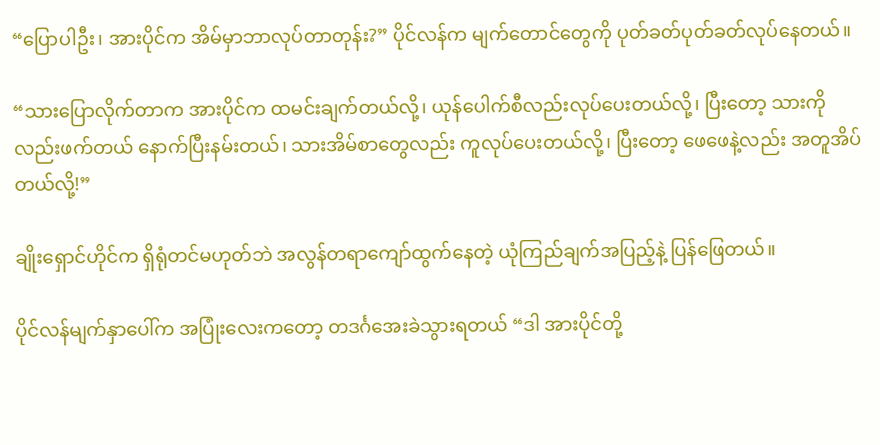“ပြောပါဦး၊ အားပိုင်က အိမ်မှာဘာလုပ်တာတုန်း?” ပိုင်လန်က မျက်တောင်တွေကို ပုတ်ခတ်ပုတ်ခတ်လုပ်နေတယ်။

“သားပြောလိုက်တာက အားပိုင်က ထမင်းချက်တယ်လို့၊ ယုန်ပေါက်စီလည်းလုပ်ပေးတယ်လို့၊ ပြီးတော့ သားကိုလည်းဖက်တယ် နောက်ပြီးနမ်းတယ်၊ သားအိမ်စာတွေလည်း ကူလုပ်ပေးတယ်လို့၊ ပြီးတော့ ဖေဖေနဲ့လည်း အတူအိပ်တယ်လို့!”

ချိုးရှောင်ဟိုင်က ရှိရုံတင်မဟုတ်ဘဲ အလွန်တရာကျော်ထွက်နေတဲ့ ယုံကြည်ချက်အပြည့်နဲ့ ပြန်ဖြေတယ်။

ပိုင်လန်မျက်နှာပေါ်က အပြုံးလေးကတော့ တဒင်္ဂအေးခဲသွားရတယ် “ဒါ အားပိုင်တို့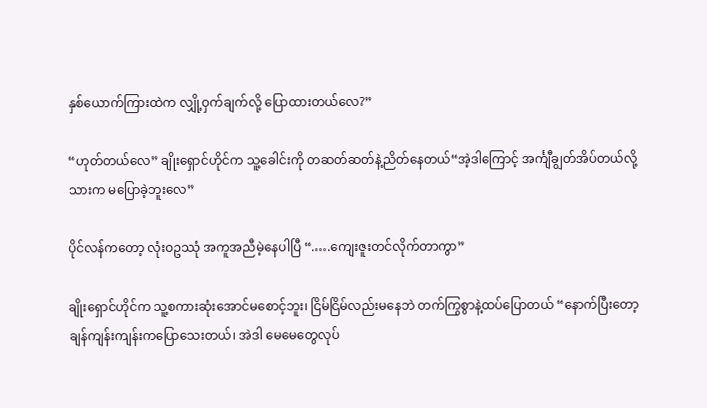နှစ်ယောက်ကြားထဲက လျှို့ဝှက်ချက်လို့ ပြောထားတယ်လေ?”

“ဟုတ်တယ်လေ” ချိုးရှောင်ဟိုင်က သူ့ခေါင်းကို တဆတ်ဆတ်နဲ့ညိတ်နေတယ်“အဲ့ဒါကြောင့် အင်္ကျီချွတ်အိပ်တယ်လို့ သားက မပြောခဲ့ဘူးလေ”

ပိုင်လန်ကတော့ လုံးဝဥဿုံ အကူအညီမဲ့နေပါပြီ “.….ကျေးဇူးတင်လိုက်တာကွာ”

ချိုးရှောင်ဟိုင်က သူ့စကားဆုံးအောင်မစောင့်ဘူး၊ ငြိမ်ငြိမ်လည်းမနေဘဲ တက်ကြွစွာနဲ့ထပ်ပြောတယ် “နောက်ပြီးတော့ ချန်ကျန်းကျန်းကပြောသေးတယ်၊ အဲဒါ မေမေတွေလုပ်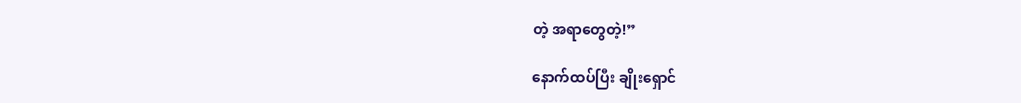တဲ့ အရာတွေတဲ့!”

နောက်ထပ်ပြီး ချိုးရှောင်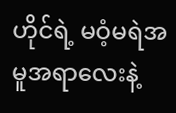ဟိုင်ရဲ့ မဝံ့မရဲအမူအရာလေးနဲ့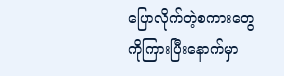ပြောလိုက်တဲ့စကားတွေကိုကြားပြီးနောက်မှာ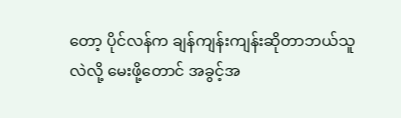တော့ ပိုင်လန်က ချန်ကျန်းကျန်းဆိုတာဘယ်သူလဲလို့ မေးဖို့တောင် အခွင့်အ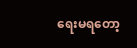ရေးမရတော့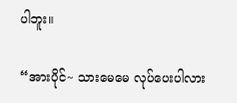ပါဘူး။

“အားပိုင်~ သားမေမေ လုပ်ပေးပါလား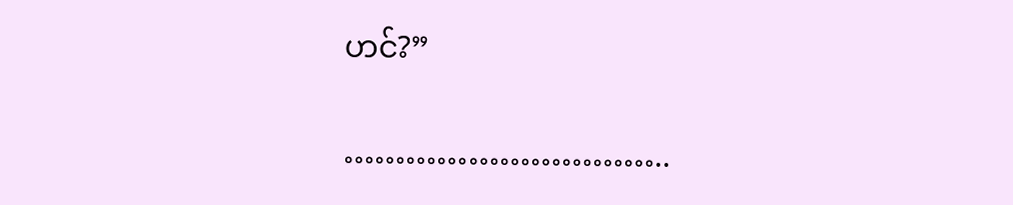ဟင်?”

…………………………..